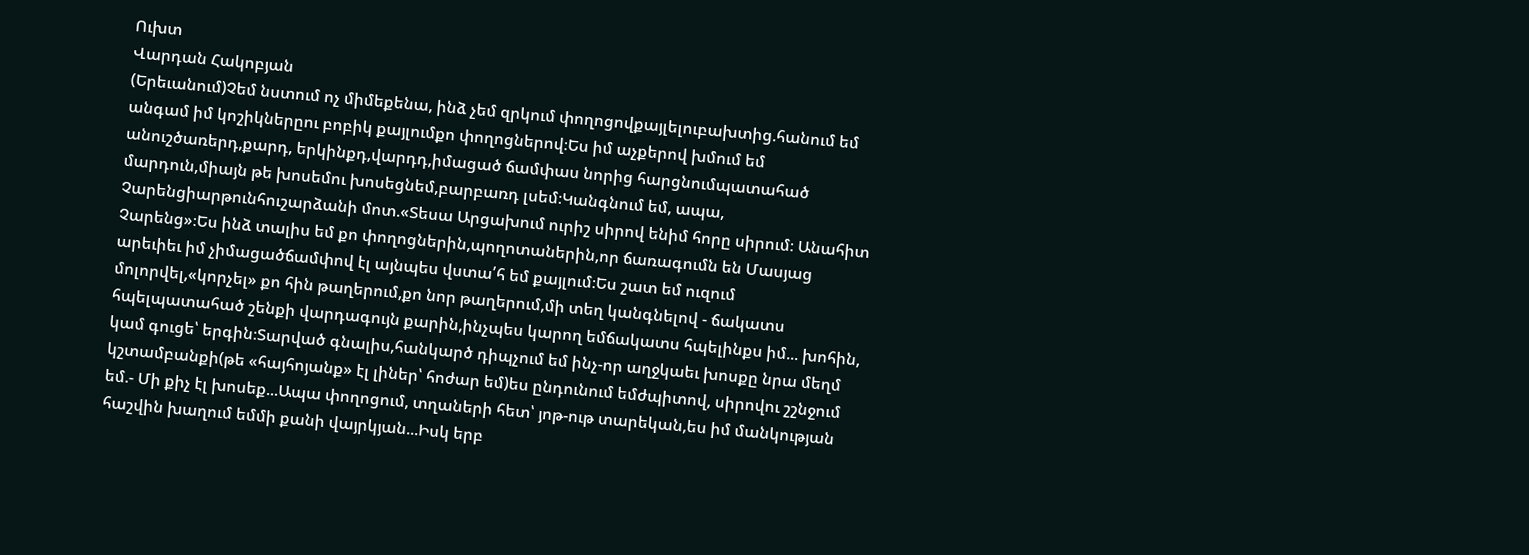Ուխտ
Վարդան Հակոբյան
(Երեւանում)Չեմ նստում ոչ միմեքենա, ինձ չեմ զրկում փողոցովքայլելուբախտից.հանում եմ անգամ իմ կոշիկներըու բոբիկ քայլումքո փողոցներով։Ես իմ աչքերով խմում եմ անուշծառերդ,քարդ, երկինքդ,վարդդ,իմացած ճամփաս նորից հարցնումպատահած մարդուն,միայն թե խոսեմու խոսեցնեմ,բարբառդ լսեմ։Կանգնում եմ, ապա, Չարենցիարթունհուշարձանի մոտ.«Տեսա Արցախում ուրիշ սիրով ենիմ հորը սիրում։ Անահիտ Չարենց»։Ես ինձ տալիս եմ քո փողոցներին,պողոտաներին,որ ճառագումն են Մասյաց արեւիեւ իմ չիմացածճամփով էլ այնպես վստա՛հ եմ քայլում։Ես շատ եմ ուզում մոլորվել,«կորչել» քո հին թաղերում,քո նոր թաղերում,մի տեղ կանգնելով - ճակատս հպելպատահած շենքի վարդագույն քարին,ինչպես կարող եմճակատս հպելինքս իմ... խոհին, կամ գուցե՝ երգին։Տարված գնալիս,հանկարծ դիպչում եմ ինչ-որ աղջկաեւ խոսքը նրա մեղմ կշտամբանքի(թե «հայհոյանք» էլ լիներ՝ հոժար եմ)ես ընդունում եմժպիտով, սիրովու շշնջում եմ.- Մի քիչ էլ խոսեք...Ապա փողոցում, տղաների հետ՝ յոթ-ութ տարեկան,ես իմ մանկության հաշվին խաղում եմմի քանի վայրկյան...Իսկ երբ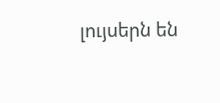լույսերն են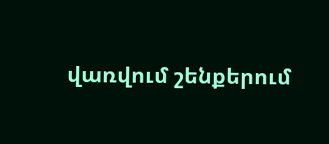վառվում շենքերում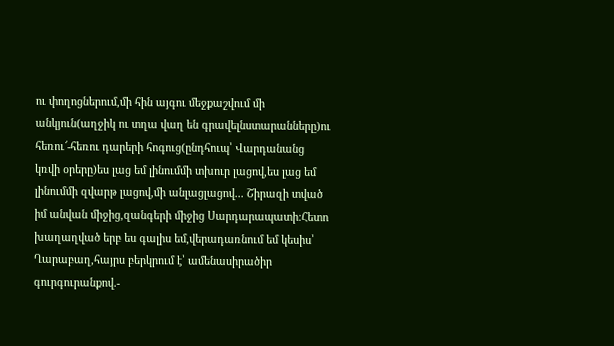ու փողոցներում,մի հին այգու մեջքաշվում մի անկյուն(աղջիկ ու տղա վաղ են գրավելնստարանները)ու հեռու՜-հեռու դարերի հոգուց(ընդհուպ՝ Վարդանանց կռվի օրերը)ես լաց եմ լինումմի տխուր լացով,ես լաց եմ լինումմի զվարթ լացով,մի անլացլացով... Շիրազի տված իմ անվան միջից,զանգերի միջից Սարդարապատի։Հետո խաղաղված երբ ես գալիս եմ,վերադառնում եմ կեսիս՝ Ղարաբաղ,հայրս բերկրում է՝ ամենասիրածիր գուրգուրանքով.-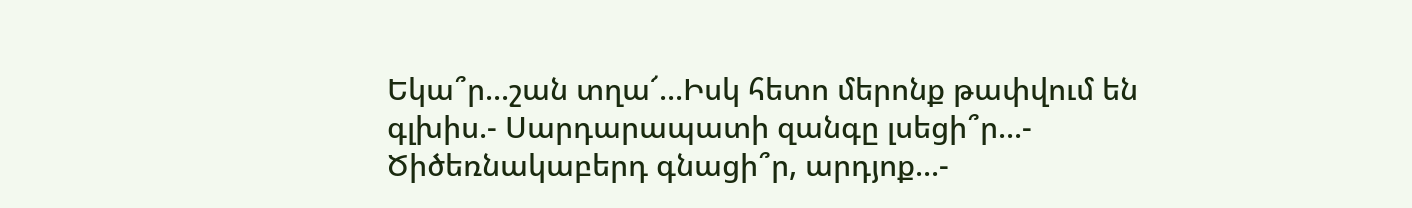Եկա՞ր...շան տղա՜...Իսկ հետո մերոնք թափվում են գլխիս.- Սարդարապատի զանգը լսեցի՞ր...- Ծիծեռնակաբերդ գնացի՞ր, արդյոք...-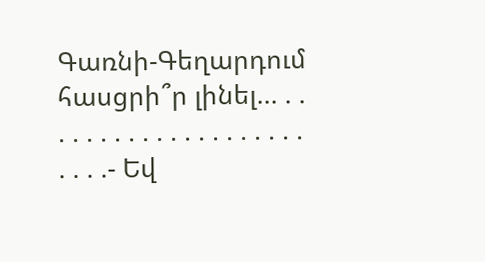Գառնի-Գեղարդում հասցրի՞ր լինել... . . . . . . . . . . . . . . . . . . . . . . . .- Եվ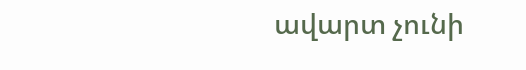ավարտ չունի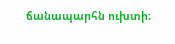ճանապարհն ուխտի։